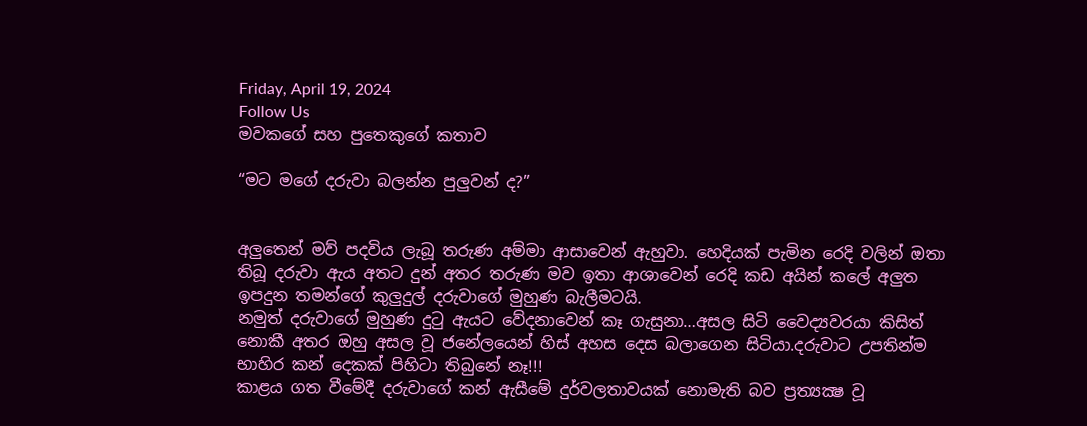Friday, April 19, 2024
Follow Us
මවකගේ සහ පුතෙකුගේ කතාව

“මට මගේ දරුවා බලන්න පුලුවන් ද?”


අලුතෙන් මව් පදවිය ලැබූ තරුණ අම්මා ආසාවෙන් ඇහුවා. හෙදියක් පැමින රෙදි වලින් ඔතා තිබූ දරුවා ඇය අතට දුන් අතර තරුණ මව ඉතා ආශාවෙන් රෙදි කඩ අයින් කලේ අලුත ඉපදුන තමන්ගේ කුලුදුල් දරුවාගේ මුහුණ බැලීමටයි.
නමුත් දරුවාගේ මුහුණ දුටු ඇයට වේදනාවෙන් කෑ ගැසුනා…අසල සිටි වෛද්‍යවරයා කිසිත් නොකී අතර ඔහු අසල වූ ජනේලයෙන් හිස් අහස දෙස බලාගෙන සිටියා.දරුවාට උපතින්ම භාහිර කන් දෙකක් පිහිටා තිබුනේ නෑ!!!
කාළය ගත වීමේදී දරුවාගේ කන් ඇසීමේ දුර්වලතාවයක් නොමැති බව ප්‍රත්‍යක්‍ෂ වූ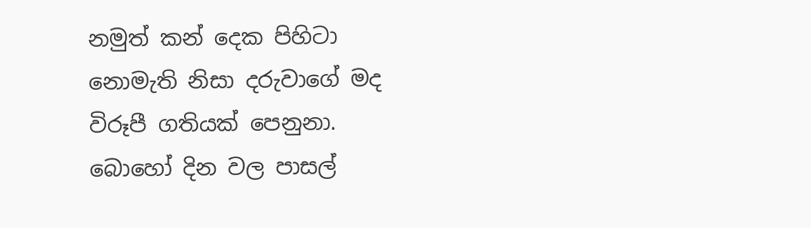නමුත් කන් දෙක පිහිටා නොමැති නිසා දරුවාගේ මද විරූපී ගතියක් පෙනුනා. බොහෝ දින වල පාසල්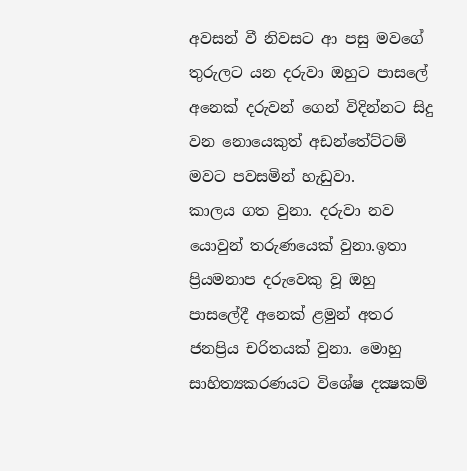අවසන් වී නිවසට ආ පසු මවගේ තුරුලට යන දරුවා ඔහුට පාසලේ අනෙක් දරුවන් ගෙන් විදින්නට සිදු වන නොයෙකුත් අඩන්තේට්ටම් මවට පවසමින් හැඩුවා.
කාලය ගත වුනා. දරුවා නව යොවුන් තරුණයෙක් වුනා.ඉතා ප්‍රියමනාප දරුවෙකු වූ ඔහු පාසලේදී අනෙක් ළමුන් අතර ජනප්‍රිය චරිතයක් වුනා. මොහු සාහිත්‍යකරණයට විශේෂ දක්‍ෂකම්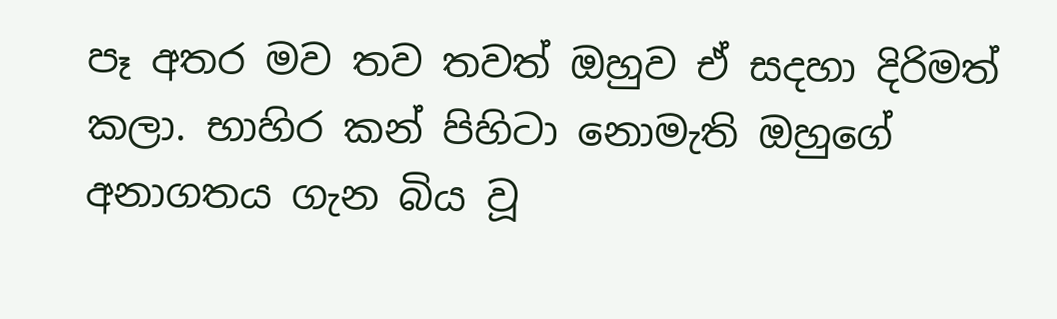පෑ අතර මව තව තවත් ඔහුව ඒ සදහා දිරිමත් කලා. භාහිර කන් පිහිටා නොමැති ඔහුගේ අනාගතය ගැන බිය වූ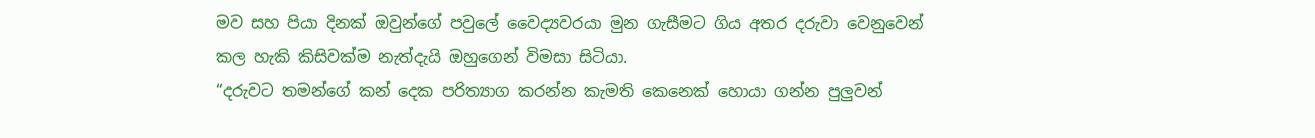මව සහ පියා දිනක් ඔවුන්ගේ පවුලේ වෛද්‍යවරයා මුන ගැසීමට ගිය අතර දරුවා වෙනුවෙන් කල හැකි කිසිවක්ම නැත්දැයි ඔහුගෙන් විමසා සිටියා.
“දරුවට තමන්ගේ කන් දෙක පරිත්‍යාග කරන්න කැමති කෙනෙක් හොයා ගන්න පුලුවන්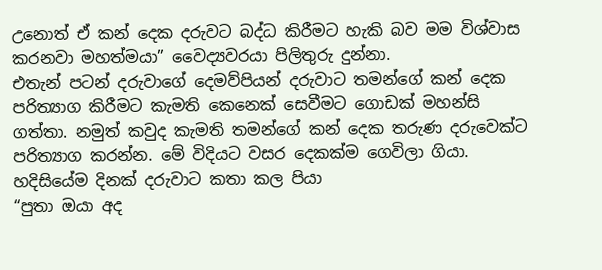උනොත් ඒ කන් දෙක දරුවට බද්ධ කිරීමට හැකි බව මම විශ්වාස කරනවා මහත්මයා” වෛද්‍යවරයා පිලිතුරු දුන්නා.
එතැන් පටන් දරුවාගේ දෙමව්පියන් දරුවාට තමන්ගේ කන් දෙක පරිත්‍යාග කිරීමට කැමති කෙනෙක් සෙවීමට ගොඩක් මහන්සි ගත්තා. නමුත් කවුද කැමති තමන්ගේ කන් දෙක තරුණ දරුවෙක්ට පරිත්‍යාග කරන්න. මේ විදියට වසර දෙකක්ම ගෙවිලා ගියා. හදිසියේම දිනක් දරුවාට කතා කල පියා
“පුතා ඔයා අද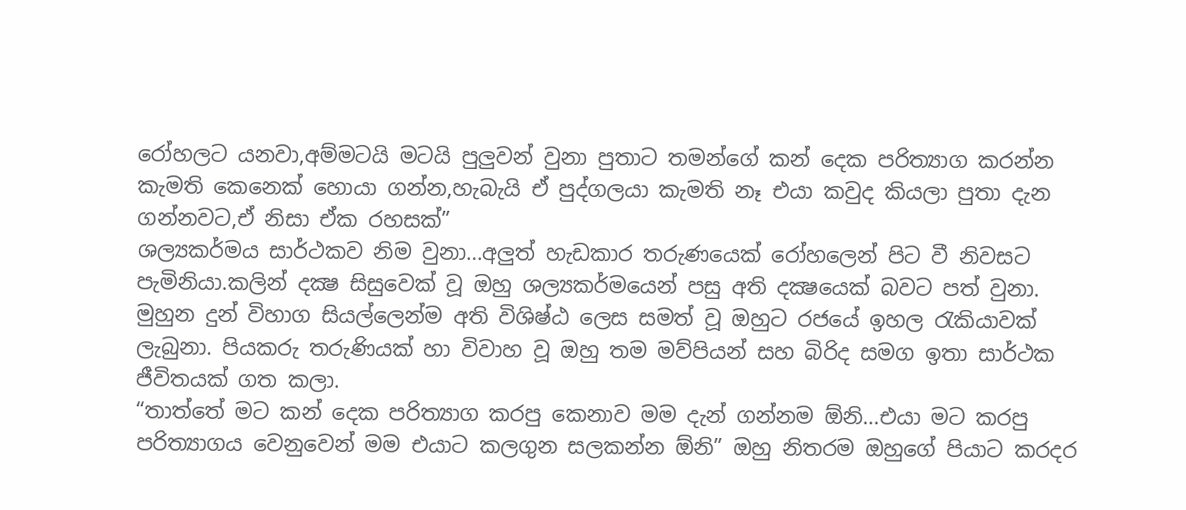රෝහලට යනවා,අම්මටයි මටයි පුලුවන් වුනා පුතාට තමන්ගේ කන් දෙක පරිත්‍යාග කරන්න කැමති කෙනෙක් හොයා ගන්න,හැබැයි ඒ පුද්ගලයා කැමති නෑ එයා කවුද කියලා පුතා දැන ගන්නවට,ඒ නිසා ඒක රහසක්”
ශල්‍යකර්මය සාර්ථකව නිම වුනා…අලුත් හැඩකාර තරුණයෙක් රෝහලෙන් පිට වී නිවසට පැමිනියා.කලින් දක්‍ෂ සිසුවෙක් වූ ඔහු ශල්‍යකර්මයෙන් පසු අති දක්‍ෂයෙක් බවට පත් වුනා. මුහුන දුන් විහාග සියල්ලෙන්ම අති විශිෂ්ඨ ලෙස සමත් වූ ඔහුට රජයේ ඉහල රැකියාවක් ලැබුනා. පියකරු තරුණියක් හා විවාහ වූ ඔහු තම මව්පියන් සහ බිරිද සමග ඉතා සාර්ථක ජීවිතයක් ගත කලා.
“තාත්තේ මට කන් දෙක පරිත්‍යාග කරපු කෙනාව මම දැන් ගන්නම ඕනි…එයා මට කරපු පරිත්‍යාගය වෙනුවෙන් මම එයාට කලගුන සලකන්න ඕනි” ඔහු නිතරම ඔහුගේ පියාට කරදර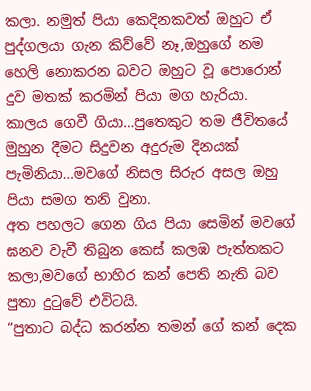කලා. නමුත් පියා කෙදිනකවත් ඔහුට ඒ පුද්ගලයා ගැන කිව්වේ නෑ,ඔහුගේ නම හෙලි නොකරන බවට ඔහුට වූ පොරොන් දුව මතක් කරමින් පියා මග හැරියා.
කාලය ගෙවී ගියා…පුතෙකුට තම ජීවිතයේ මුහුන දීමට සිදුවන අදුරුම දිනයක් පැමිනියා…මවගේ නිසල සිරුර අසල ඔහු පියා සමග තනි වුනා.
අත පහලට ගෙන ගිය පියා සෙමින් මවගේ ඝනව වැවී තිබුන කෙස් කලඹ පැත්තකට කලා,මවගේ භාහිර කන් පෙති නැති බව පුතා දුටුවේ එවිටයි.
“පුතාට බද්ධ කරන්න තමන් ගේ කන් දෙක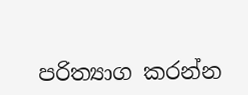පරිත්‍යාග කරන්න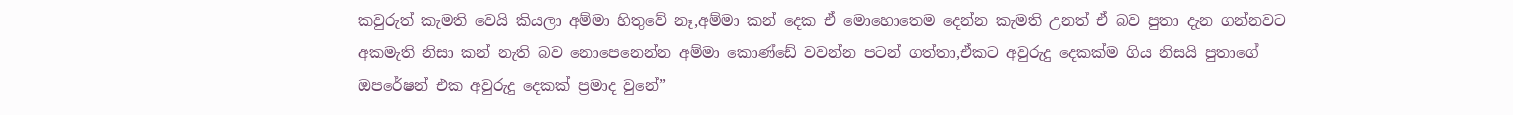කවුරුත් කැමති වෙයි කියලා අම්මා හිතුවේ නෑ,අම්මා කන් දෙක ඒ මොහොතෙම දෙන්න කැමති උනත් ඒ බව පුතා දැන ගන්නවට අකමැති නිසා කන් නැති බව නොපෙනෙන්න අම්මා කොණ්ඩේ වවන්න පටන් ගත්තා,ඒකට අවුරුදු දෙකක්ම ගිය නිසයි පුතාගේ ඔපරේෂන් එක අවුරුදු දෙකක් ප්‍රමාද වුනේ”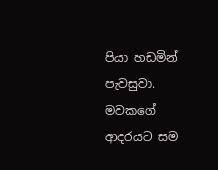පියා හඩමින් පැවසුවා.
මවකගේ ආදරයට සම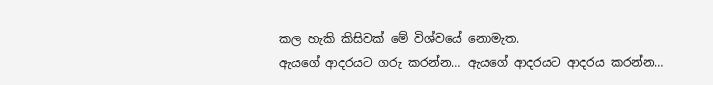කල හැකි කිසිවක් මේ විශ්වයේ නොමැත.
ඇයගේ ආදරයට ගරු කරන්න… ඇයගේ ආදරයට ආදරය කරන්න…